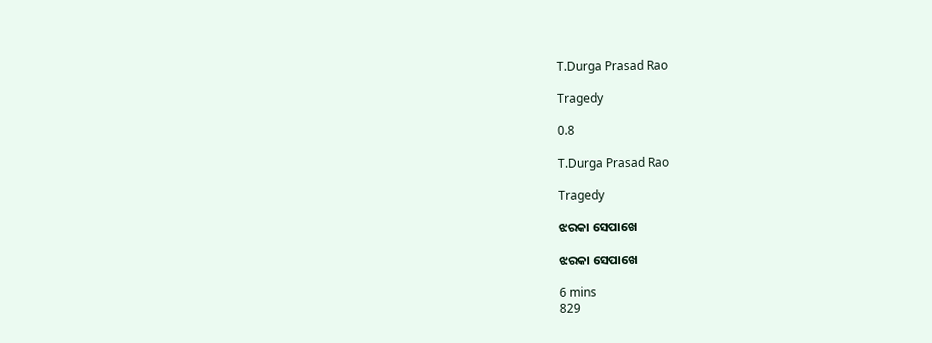T.Durga Prasad Rao

Tragedy

0.8

T.Durga Prasad Rao

Tragedy

ଝରକା ସେପାଖେ

ଝରକା ସେପାଖେ

6 mins
829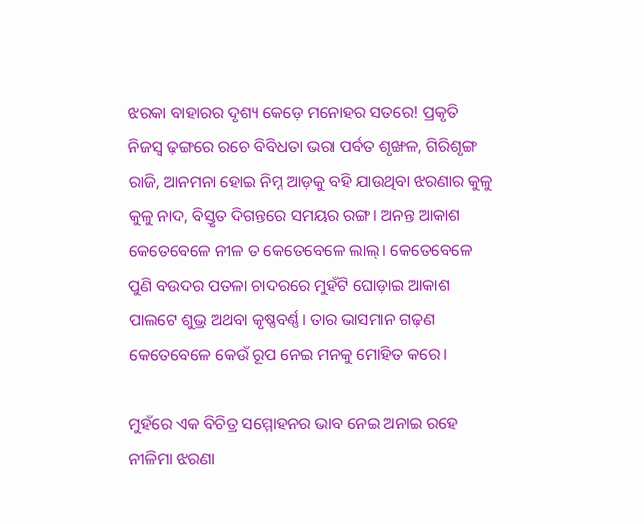ଝରକା ବାହାରର ଦୃଶ୍ୟ କେଡ଼େ ମନୋହର ସତରେ! ପ୍ରକୃତି ନିଜସ୍ୱ ଢ଼ଙ୍ଗରେ ରଚେ ବିବିଧତା ଭରା ପର୍ବତ ଶୃଙ୍ଖଳ, ଗିରିଶୃଙ୍ଗ ରାଜି, ଆନମନା ହୋଇ ନିମ୍ନ ଆଡ଼କୁ ବହି ଯାଉଥିବା ଝରଣାର କୁଳୁ କୁଳୁ ନାଦ, ବିସ୍ତୃତ ଦିଗନ୍ତରେ ସମୟର ରଙ୍ଗ। ଅନନ୍ତ ଆକାଶ କେତେବେଳେ ନୀଳ ତ କେତେବେଳେ ଲାଲ୍। କେତେବେଳେ ପୁଣି ବଉଦର ପତଳା ଚାଦରରେ ମୁହଁଟି ଘୋଡ଼ାଇ ଆକାଶ ପାଲଟେ ଶୁଭ୍ର ଅଥବା କୃଷ୍ଣବର୍ଣ୍ଣ। ତାର ଭାସମାନ ଗଢ଼ଣ କେତେବେଳେ କେଉଁ ରୂପ ନେଇ ମନକୁ ମୋହିତ କରେ।

ମୁହଁରେ ଏକ ବିଚିତ୍ର ସମ୍ମୋହନର ଭାବ ନେଇ ଅନାଇ ରହେ ନୀଳିମା ଝରଣା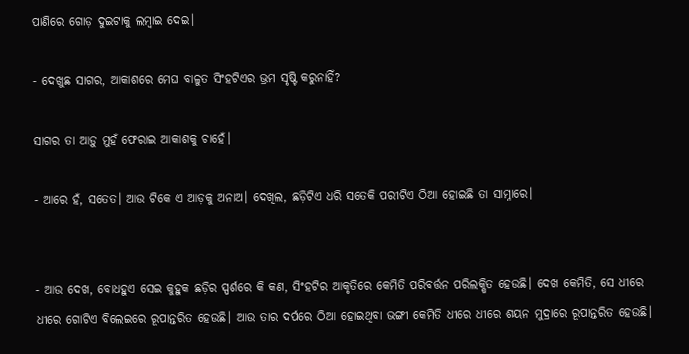ପାଣିରେ ଗୋଡ଼ ଦୁଇଟାକୁ ଲମ୍ବାଇ ଦେଇ।

- ଦେଖୁଛ ସାଗର, ଆକାଶରେ ମେଘ ବାଳୁତ ସିଂହଟିଏର ଭ୍ରମ ସୃଷ୍ଟି କରୁନାହିଁ?

ସାଗର ତା ଆଡ଼ୁ ମୁହଁ ଫେରାଇ ଆକାଶକୁ ଚାହେଁ।

- ଆରେ ହଁ, ସତେତ। ଆଉ ଟିକେ ଏ ଆଡ଼କୁ ଅନାଅ। ଦେଖିଲ, ଛଡ଼ିଟିଏ ଧରି ସତେକି ପରୀଟିଏ ଠିଆ ହୋଇଛି ତା ସାମ୍ନାରେ।


- ଆଉ ଦେଖ, ବୋଧହୁଏ ସେଇ କୁହୁକ ଛଡ଼ିର ସ୍ପର୍ଶରେ କି କଣ, ସିଂହଟିର ଆକୃତିରେ କେମିତି ପରିବର୍ତ୍ତନ ପରିଲକ୍ଷିତ ହେଉଛି। ଦେଖ କେମିତି, ସେ ଧୀରେ ଧୀରେ ଗୋଟିଏ ବିଲେଇରେ ରୂପାନ୍ତରିତ ହେଉଛି। ଆଉ ତାର ଦର୍ପରେ ଠିଆ ହୋଇଥିବା ଭଙ୍ଗୀ କେମିତି ଧୀରେ ଧୀରେ ଶୟନ ମୁଦ୍ରାରେ ରୂପାନ୍ତରିତ ହେଉଛି।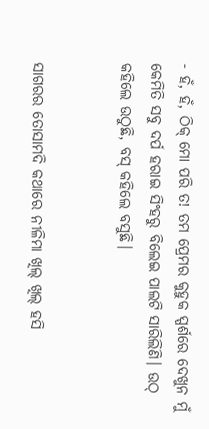- ହଁ, ହଁ, ଠିକ୍ ମୋ ପରି ତ! ତମ ପ୍ରେମର କୁହୁକ ସ୍ପର୍ଶରେ ଦେଖୁନ ମୁଁ କେମିତି ସବୁ ଦର୍ପ ହରାଇ ସିଂହରୁ ବିଲେଇ ପାଲଟି ସାରିଲିଣି। ଉଠ୍ କହିଲେ ଉଠୁଛି, ବସ୍ କହିଲେ ବସୁଛି।


ସାଗରର ତୋସାମଦି କଥାରେ ନୀଳିମା ଖିଲ୍ ଖିଲ୍ ହସି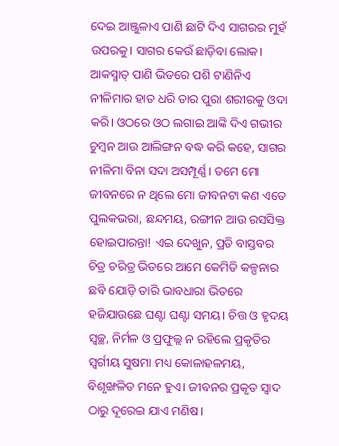ଦେଇ ଆଞ୍ଜୁଳାଏ ପାଣି ଛାଟି ଦିଏ ସାଗରର ମୁହଁ ଉପରକୁ। ସାଗର କେଉଁ ଛାଡ଼ିବା ଲୋକ। ଆକସ୍ମାତ୍ ପାଣି ଭିତରେ ପଶି ଟାଣିନିଏ ନୀଳିମାର ହାତ ଧରି ତାର ପୁରା ଶରୀରକୁ ଓଦା କରି। ଓଠରେ ଓଠ ଲଗାଇ ଆଙ୍କି ଦିଏ ଗଭୀର ଚୁମ୍ବନ ଆଉ ଆଲିଙ୍ଗନ ବଦ୍ଧ କରି କହେ, ସାଗର ନୀଳିମା ବିନା ସଦା ଅସମ୍ପୂର୍ଣ୍ଣ। ତମେ ମୋ ଜୀବନରେ ନ ଥିଲେ ମୋ ଜୀବନଟା କଣ ଏତେ ପୁଲକଭରା, ଛନ୍ଦମୟ, ରଙ୍ଗୀନ ଆଉ ରସସିକ୍ତ ହୋଇପାରନ୍ତା! ଏଇ ଦେଖୁନ, ପ୍ରତି ବାସ୍ତବର ଚିତ୍ର ଚରିତ୍ର ଭିତରେ ଆମେ କେମିତି କଳ୍ପନାର ଛବି ଯୋଡ଼ି ତାରି ଭାବଧାରା ଭିତରେ ହଜିଯାଉଛେ ଘଣ୍ଟା ଘଣ୍ଟା ସମୟ। ଚିତ୍ତ ଓ ହୃଦୟ ସ୍ୱଚ୍ଛ, ନିର୍ମଳ ଓ ପ୍ରଫୁଲ୍ଲ ନ ରହିଲେ ପ୍ରକୃତିର ସ୍ୱର୍ଗୀୟ ସୁଷମା ମଧ୍ୟ କୋଳାହଳମୟ, ବିଶୃଙ୍ଖଳିତ ମନେ ହୁଏ। ଜୀବନର ପ୍ରକୃତ ସ୍ୱାଦ ଠାରୁ ଦୂରେଇ ଯାଏ ମଣିଷ।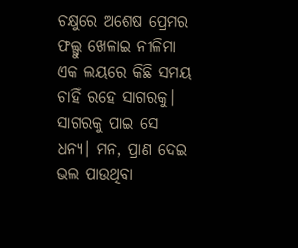ଚକ୍ଷୁରେ ଅଶେଷ ପ୍ରେମର ଫଲ୍ଗୁ ଖେଳାଇ ନୀଳିମା ଏକ ଲୟରେ କିଛି ସମୟ ଚାହିଁ ରହେ ସାଗରକୁ। ସାଗରକୁ ପାଇ ସେ ଧନ୍ୟ। ମନ, ପ୍ରାଣ ଦେଇ ଭଲ ପାଉଥିବା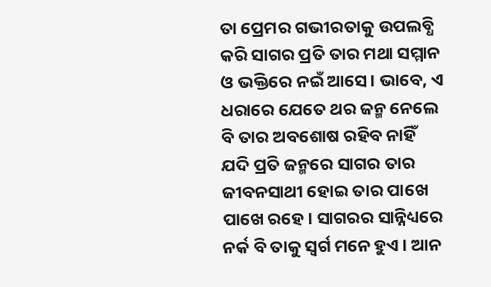ତା ପ୍ରେମର ଗଭୀରତାକୁ ଉପଲବ୍ଧି କରି ସାଗର ପ୍ରତି ତାର ମଥା ସମ୍ମାନ ଓ ଭକ୍ତିରେ ନଇଁ ଆସେ। ଭାବେ, ଏ ଧରାରେ ଯେତେ ଥର ଜନ୍ମ ନେଲେ ବି ତାର ଅବଶୋଷ ରହିବ ନାହିଁ ଯଦି ପ୍ରତି ଜନ୍ମରେ ସାଗର ତାର ଜୀବନସାଥୀ ହୋଇ ତାର ପାଖେ ପାଖେ ରହେ। ସାଗରର ସାନ୍ନିଧ୍ୟରେ ନର୍କ ବି ତାକୁ ସ୍ୱର୍ଗ ମନେ ହୁଏ। ଆନ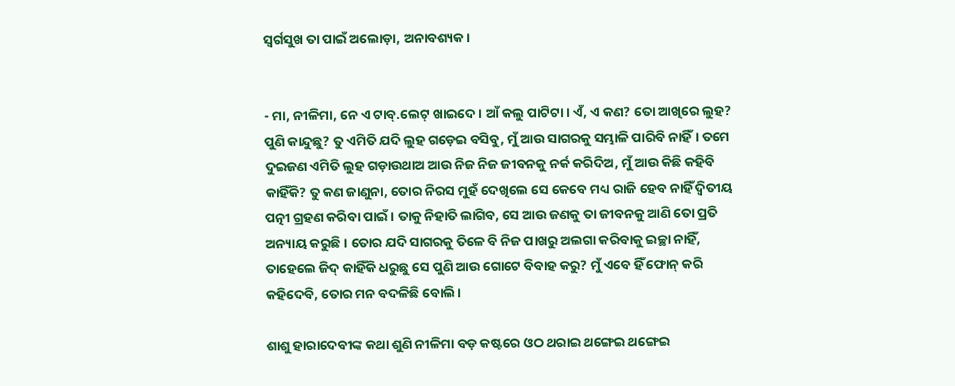ସ୍ୱର୍ଗସୁଖ ତା ପାଇଁ ଅଲୋଡ଼ା, ଅନାବଶ୍ୟକ।


- ମା, ନୀଳିମା, ନେ ଏ ଟାବ୍.ଲେଟ୍ ଖାଇଦେ। ଆଁ କଲୁ ପାଟିଟା। ଏଁ, ଏ କଣ? ତୋ ଆଖିରେ ଲୁହ? ପୁଣି କାନ୍ଦୁଛୁ? ତୁ ଏମିତି ଯଦି ଲୁହ ଗଡ଼େଇ ବସିବୁ, ମୁଁ ଆଉ ସାଗରକୁ ସମ୍ଭାଳି ପାରିବି ନାହିଁ। ତମେ ଦୁଇଜଣ ଏମିତି ଲୁହ ଗଡ଼ାଉଥାଅ ଆଉ ନିଜ ନିଜ ଜୀବନକୁ ନର୍କ କରିଦିଅ, ମୁଁ ଆଉ କିଛି କହିବି କାହିଁକି? ତୁ କଣ ଜାଣୁନା, ତୋର ନିରସ ମୁହଁ ଦେଖିଲେ ସେ କେବେ ମଧ୍ୟ ରାଜି ହେବ ନାହିଁ ଦ୍ୱିତୀୟ ପତ୍ନୀ ଗ୍ରହଣ କରିବା ପାଇଁ। ତାକୁ ନିହାତି ଲାଗିବ, ସେ ଆଉ ଜଣକୁ ତା ଜୀବନକୁ ଆଣି ତୋ ପ୍ରତି ଅନ୍ୟାୟ କରୁଛି। ତୋର ଯଦି ସାଗରକୁ ତିଳେ ବି ନିଜ ପାଖରୁ ଅଲଗା କରିବାକୁ ଇଚ୍ଛା ନାହିଁ, ତାହେଲେ ଜିଦ୍ କାହିଁକି ଧରୁଛୁ ସେ ପୁଣି ଆଉ ଗୋଟେ ବିବାହ କରୁ? ମୁଁ ଏବେ ହିଁ ଫୋନ୍ କରି କହିଦେବି, ତୋର ମନ ବଦଳିଛି ବୋଲି।

ଶାଶୁ ହାରାଦେବୀଙ୍କ କଥା ଶୁଣି ନୀଳିମା ବଡ଼ କଷ୍ଟରେ ଓଠ ଥରାଇ ଥଙ୍ଗେଇ ଥଙ୍ଗେଇ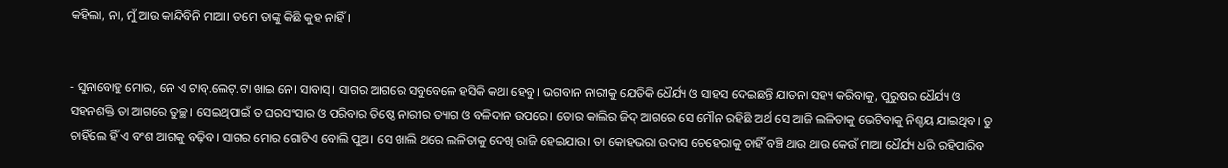କହିଲା, ନା, ମୁଁ ଆଉ କାନ୍ଦିବିନି ମାଆ। ତମେ ତାଙ୍କୁ କିଛି କୁହ ନାହିଁ।


- ସୁନାବୋହୁ ମୋର, ନେ ଏ ଟାବ୍.ଲେଟ୍.ଟା ଖାଇ ନେ। ସାବାସ୍। ସାଗର ଆଗରେ ସବୁବେଳେ ହସିକି କଥା ହେବୁ। ଭଗବାନ ନାରୀକୁ ଯେତିକି ଧୈର୍ଯ୍ୟ ଓ ସାହସ ଦେଇଛନ୍ତି ଯାତନା ସହ୍ୟ କରିବାକୁ, ପୁରୁଷର ଧୈର୍ଯ୍ୟ ଓ ସହନଶକ୍ତି ତା ଆଗରେ ତୁଚ୍ଛ। ସେଇଥିପାଇଁ ତ ଘରସଂସାର ଓ ପରିବାର ତିଷ୍ଠେ ନାରୀର ତ୍ୟାଗ ଓ ବଳିଦାନ ଉପରେ। ତୋର କାଲିର ଜିଦ୍ ଆଗରେ ସେ ମୌନ ରହିଛି ଅର୍ଥ ସେ ଆଜି ଲଳିତାକୁ ଭେଟିବାକୁ ନିଶ୍ଚୟ ଯାଇଥିବ। ତୁ ଚାହିଁଲେ ହିଁ ଏ ବଂଶ ଆଗକୁ ବଢ଼ିବ। ସାଗର ମୋର ଗୋଟିଏ ବୋଲି ପୁଅ। ସେ ଖାଲି ଥରେ ଲଳିତାକୁ ଦେଖି ରାଜି ହେଇଯାଉ। ତା କୋହଭରା ଉଦାସ ଚେହେରାକୁ ଚାହିଁ ବଞ୍ଚି ଥାଉ ଥାଉ କେଉଁ ମାଆ ଧୈର୍ଯ୍ୟ ଧରି ରହିପାରିବ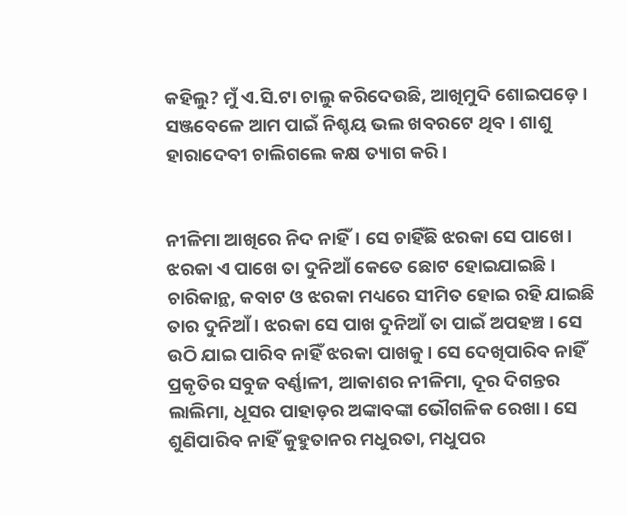କହିଲୁ? ମୁଁ ଏ.ସି.ଟା ଚାଲୁ କରିଦେଉଛି, ଆଖିମୁଦି ଶୋଇପଡ଼େ। ସଞ୍ଜବେଳେ ଆମ ପାଇଁ ନିଶ୍ଚୟ ଭଲ ଖବରଟେ ଥିବ। ଶାଶୁ ହାରାଦେବୀ ଚାଲିଗଲେ କକ୍ଷ ତ୍ୟାଗ କରି।


ନୀଳିମା ଆଖିରେ ନିଦ ନାହିଁ। ସେ ଚାହିଁଛି ଝରକା ସେ ପାଖେ। ଝରକା ଏ ପାଖେ ତା ଦୁନିଆଁ କେତେ ଛୋଟ ହୋଇଯାଇଛି। ଚାରିକାନ୍ଥ, କବାଟ ଓ ଝରକା ମଧ୍ୟରେ ସୀମିତ ହୋଇ ରହି ଯାଇଛି ତାର ଦୁନିଆଁ। ଝରକା ସେ ପାଖ ଦୁନିଆଁ ତା ପାଇଁ ଅପହଞ୍ଚ। ସେ ଉଠି ଯାଇ ପାରିବ ନାହିଁ ଝରକା ପାଖକୁ। ସେ ଦେଖିପାରିବ ନାହିଁ ପ୍ରକୃତିର ସବୁଜ ବର୍ଣ୍ଣାଳୀ, ଆକାଶର ନୀଳିମା, ଦୂର ଦିଗନ୍ତର ଲାଲିମା, ଧୂସର ପାହାଡ଼ର ଅଙ୍କାବଙ୍କା ଭୌଗଳିକ ରେଖା। ସେ ଶୁଣିପାରିବ ନାହିଁ କୁହୁତାନର ମଧୁରତା, ମଧୁପର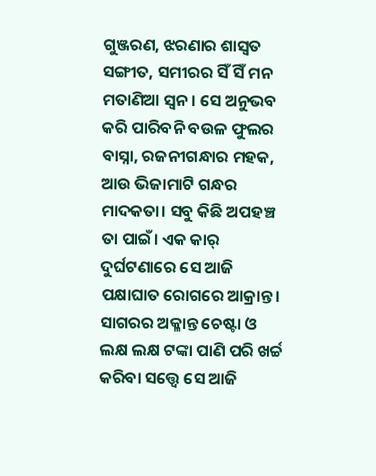ଗୁଞ୍ଜରଣ, ଝରଣାର ଶାସ୍ୱତ ସଙ୍ଗୀତ, ସମୀରର ସିଁ ସିଁ ମନ ମତାଣିଆ ସ୍ୱନ। ସେ ଅନୁଭବ କରି ପାରିବନି ବଉଳ ଫୁଲର ବାସ୍ନା, ରଜନୀଗନ୍ଧାର ମହକ, ଆଉ ଭିଜାମାଟି ଗନ୍ଧର ମାଦକତା। ସବୁ କିଛି ଅପହଞ୍ଚ ତା ପାଇଁ। ଏକ କାର୍ ଦୁର୍ଘଟଣାରେ ସେ ଆଜି ପକ୍ଷାଘାତ ରୋଗରେ ଆକ୍ରାନ୍ତ। ସାଗରର ଅକ୍ଳାନ୍ତ ଚେଷ୍ଟା ଓ ଲକ୍ଷ ଲକ୍ଷ ଟଙ୍କା ପାଣି ପରି ଖର୍ଚ୍ଚ କରିବା ସତ୍ତ୍ୱେ ସେ ଆଜି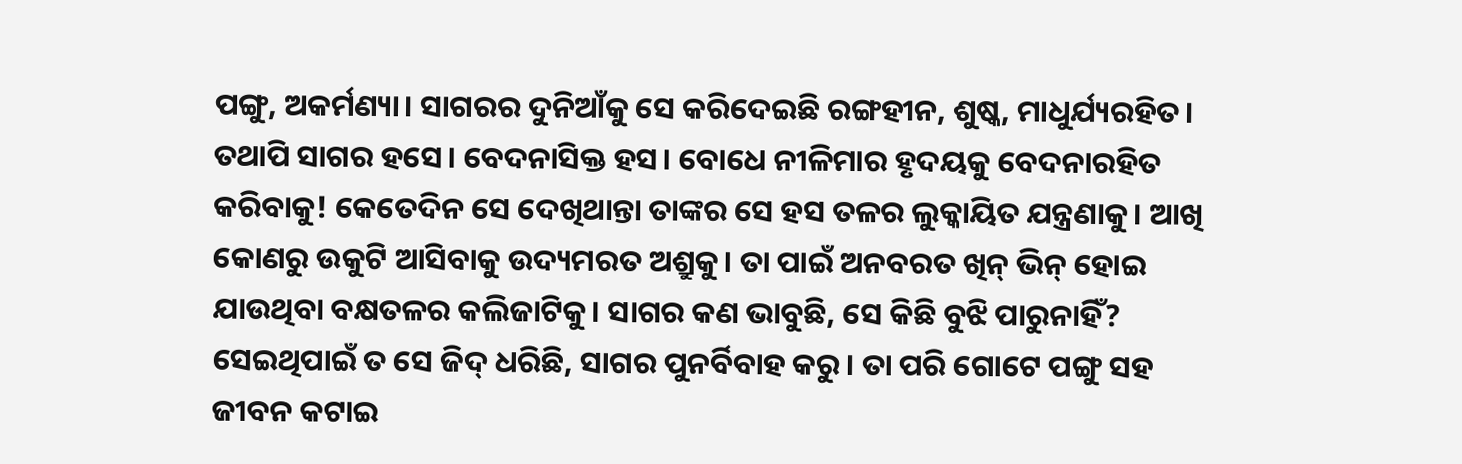ପଙ୍ଗୁ, ଅକର୍ମଣ୍ୟା। ସାଗରର ଦୁନିଆଁକୁ ସେ କରିଦେଇଛି ରଙ୍ଗହୀନ, ଶୁଷ୍କ, ମାଧୁର୍ଯ୍ୟରହିତ। ତଥାପି ସାଗର ହସେ। ବେଦନାସିକ୍ତ ହସ। ବୋଧେ ନୀଳିମାର ହୃଦୟକୁ ବେଦନାରହିତ କରିବାକୁ! କେତେଦିନ ସେ ଦେଖିଥାନ୍ତା ତାଙ୍କର ସେ ହସ ତଳର ଲୁକ୍କାୟିତ ଯନ୍ତ୍ରଣାକୁ। ଆଖି କୋଣରୁ ଉକୁଟି ଆସିବାକୁ ଉଦ୍ୟମରତ ଅଶ୍ରୁକୁ। ତା ପାଇଁ ଅନବରତ ଖିନ୍ ଭିନ୍ ହୋଇ ଯାଉଥିବା ବକ୍ଷତଳର କଲିଜାଟିକୁ। ସାଗର କଣ ଭାବୁଛି, ସେ କିଛି ବୁଝି ପାରୁନାହିଁ? ସେଇଥିପାଇଁ ତ ସେ ଜିଦ୍ ଧରିଛି, ସାଗର ପୁନର୍ବିବାହ କରୁ। ତା ପରି ଗୋଟେ ପଙ୍ଗୁ ସହ ଜୀବନ କଟାଇ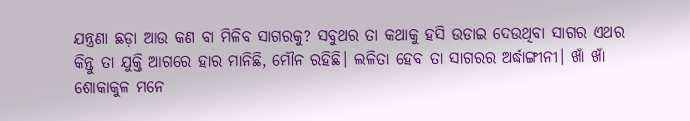ଯନ୍ତ୍ରଣା ଛଡ଼ା ଆଉ କଣ ବା ମିଳିବ ସାଗରକୁ? ସବୁଥର ତା କଥାକୁ ହସି ଉଡାଇ ଦେଉଥିବା ସାଗର ଏଥର କିନ୍ତୁ ତା ଯୁକ୍ତି ଆଗରେ ହାର ମାନିଛି, ମୌନ ରହିଛି। ଲଳିତା ହେବ ତା ସାଗରର ଅର୍ଦ୍ଧାଙ୍ଗୀନୀ। ଖାଁ ଖାଁ ଶୋକାକୁଳ ମନେ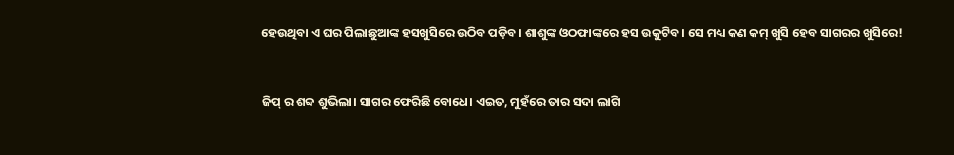ହେଉଥିବା ଏ ଘର ପିଲାଛୁଆଙ୍କ ହସଖୁସିରେ ଉଠିବ ପଡ଼ିବ। ଶାଶୁଙ୍କ ଓଠଫାଙ୍କରେ ହସ ଉକୁଟିବ। ସେ ମଧ୍ୟ କଣ କମ୍ ଖୁସି ହେବ ସାଗରର ଖୁସିରେ!


ଜିପ୍ ର ଶବ୍ଦ ଶୁଭିଲା। ସାଗର ଫେରିଛି ବୋଧେ। ଏଇତ, ମୁହଁରେ ତାର ସଦା ଲାଗି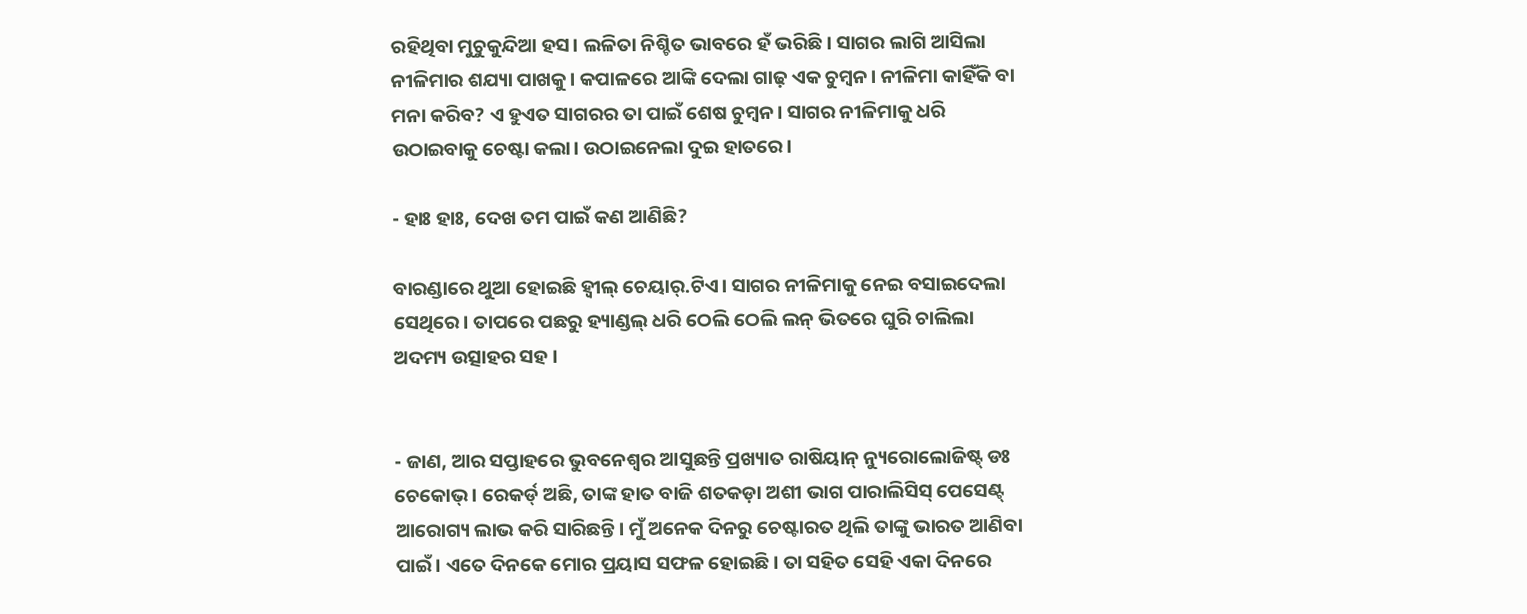ରହିଥିବା ମୁଚୁକୁନ୍ଦିଆ ହସ। ଲଳିତା ନିଶ୍ଚିତ ଭାବରେ ହଁ ଭରିଛି। ସାଗର ଲାଗି ଆସିଲା ନୀଳିମାର ଶଯ୍ୟା ପାଖକୁ। କପାଳରେ ଆଙ୍କି ଦେଲା ଗାଢ଼ ଏକ ଚୁମ୍ବନ। ନୀଳିମା କାହିଁକି ବା ମନା କରିବ? ଏ ହୁଏତ ସାଗରର ତା ପାଇଁ ଶେଷ ଚୁମ୍ବନ। ସାଗର ନୀଳିମାକୁ ଧରି ଉଠାଇବାକୁ ଚେଷ୍ଟା କଲା। ଉଠାଇନେଲା ଦୁଇ ହାତରେ।

- ହାଃ ହାଃ, ଦେଖ ତମ ପାଇଁ କଣ ଆଣିଛି?

ବାରଣ୍ଡାରେ ଥୁଆ ହୋଇଛି ହ୍ୱୀଲ୍ ଚେୟାର୍.ଟିଏ। ସାଗର ନୀଳିମାକୁ ନେଇ ବସାଇଦେଲା ସେଥିରେ। ତାପରେ ପଛରୁ ହ୍ୟାଣ୍ଡଲ୍ ଧରି ଠେଲି ଠେଲି ଲନ୍ ଭିତରେ ଘୁରି ଚାଲିଲା ଅଦମ୍ୟ ଉତ୍ସାହର ସହ ।


- ଜାଣ, ଆର ସପ୍ତାହରେ ଭୁବନେଶ୍ୱର ଆସୁଛନ୍ତି ପ୍ରଖ୍ୟାତ ରାଷିୟାନ୍ ନ୍ୟୁରୋଲୋଜିଷ୍ଟ୍ ଡଃ ଚେକୋଭ୍। ରେକର୍ଡ୍ ଅଛି, ତାଙ୍କ ହାତ ବାଜି ଶତକଡ଼ା ଅଶୀ ଭାଗ ପାରାଲିସିସ୍ ପେସେଣ୍ଟ୍ ଆରୋଗ୍ୟ ଲାଭ କରି ସାରିଛନ୍ତି। ମୁଁ ଅନେକ ଦିନରୁ ଚେଷ୍ଟାରତ ଥିଲି ତାଙ୍କୁ ଭାରତ ଆଣିବା ପାଇଁ। ଏତେ ଦିନକେ ମୋର ପ୍ରୟାସ ସଫଳ ହୋଇଛି। ତା ସହିତ ସେହି ଏକା ଦିନରେ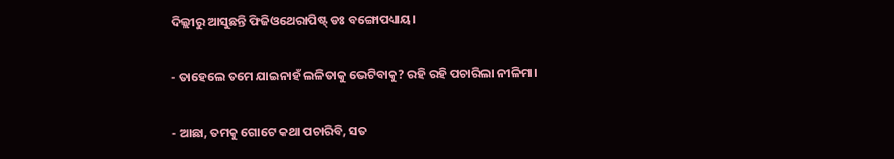ଦିଲ୍ଲୀରୁ ଆସୁଛନ୍ତି ଫିଜିଓଥେରାପିଷ୍ଟ୍ ଡଃ ବଙ୍ଗୋପଧ୍ୟାୟ।

- ତାହେଲେ ତମେ ଯାଇନାହଁ ଲଳିତାକୁ ଭେଟିବାକୁ? ରହି ରହି ପଚାରିଲା ନୀଳିମା।

- ଆଛା, ତମକୁ ଗୋଟେ କଥା ପଚାରିବି, ସତ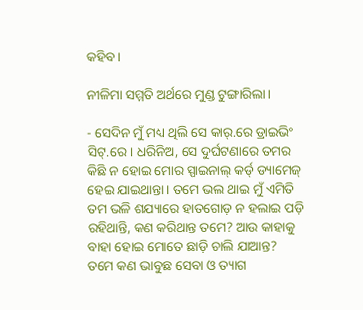କହିବ।

ନୀଳିମା ସମ୍ମତି ଅର୍ଥରେ ମୁଣ୍ଡ ଟୁଙ୍ଗାରିଲା।

- ସେଦିନ ମୁଁ ମଧ୍ୟ ଥିଲି ସେ କାର୍.ରେ ଡ୍ରାଇଭିଂ ସିଟ୍.ରେ। ଧରିନିଅ, ସେ ଦୁର୍ଘଟଣାରେ ତମର କିଛି ନ ହୋଇ ମୋର ସ୍ପାଇନାଲ୍ କର୍ଡ୍ ଡ୍ୟାମେଜ୍ ହେଇ ଯାଇଥାନ୍ତା। ତମେ ଭଲ ଥାଇ ମୁଁ ଏମିତି ତମ ଭଳି ଶଯ୍ୟାରେ ହାତଗୋଡ଼ ନ ହଲାଇ ପଡ଼ି ରହିଥାନ୍ତି, କଣ କରିଥାନ୍ତ ତମେ? ଆଉ କାହାକୁ ବାହା ହୋଇ ମୋତେ ଛାଡ଼ି ଚାଲି ଯାଆନ୍ତ? ତମେ କଣ ଭାବୁଛ ସେବା ଓ ତ୍ୟାଗ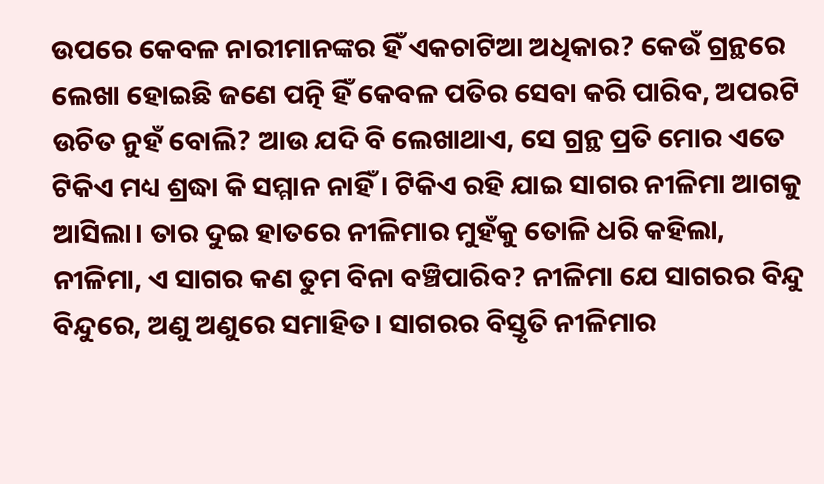ଉପରେ କେବଳ ନାରୀମାନଙ୍କର ହିଁ ଏକଚାଟିଆ ଅଧିକାର? କେଉଁ ଗ୍ରନ୍ଥରେ ଲେଖା ହୋଇଛି ଜଣେ ପତ୍ନି ହିଁ କେବଳ ପତିର ସେବା କରି ପାରିବ, ଅପରଟି ଉଚିତ ନୁହଁ ବୋଲି? ଆଉ ଯଦି ବି ଲେଖାଥାଏ, ସେ ଗ୍ରନ୍ଥ ପ୍ରତି ମୋର ଏତେ ଟିକିଏ ମଧ୍ୟ ଶ୍ରଦ୍ଧା କି ସମ୍ମାନ ନାହିଁ। ଟିକିଏ ରହି ଯାଇ ସାଗର ନୀଳିମା ଆଗକୁ ଆସିଲା। ତାର ଦୁଇ ହାତରେ ନୀଳିମାର ମୁହଁକୁ ତୋଳି ଧରି କହିଲା, ନୀଳିମା, ଏ ସାଗର କଣ ତୁମ ବିନା ବଞ୍ଚିପାରିବ? ନୀଳିମା ଯେ ସାଗରର ବିନ୍ଦୁ ବିନ୍ଦୁରେ, ଅଣୁ ଅଣୁରେ ସମାହିତ। ସାଗରର ବିସ୍ତୃତି ନୀଳିମାର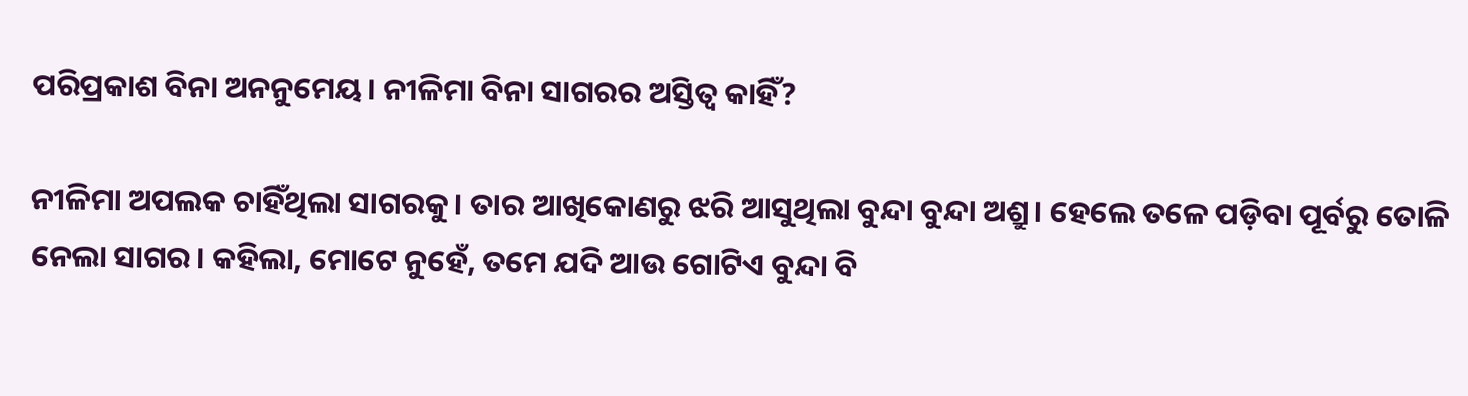ପରିପ୍ରକାଶ ବିନା ଅନନୁମେୟ। ନୀଳିମା ବିନା ସାଗରର ଅସ୍ତିତ୍ୱ କାହିଁ?

ନୀଳିମା ଅପଲକ ଚାହିଁଥିଲା ସାଗରକୁ। ତାର ଆଖିକୋଣରୁ ଝରି ଆସୁଥିଲା ବୁନ୍ଦା ବୁନ୍ଦା ଅଶ୍ରୁ। ହେଲେ ତଳେ ପଡ଼ିବା ପୂର୍ବରୁ ତୋଳି ନେଲା ସାଗର। କହିଲା, ମୋଟେ ନୁହେଁ, ତମେ ଯଦି ଆଉ ଗୋଟିଏ ବୁନ୍ଦା ବି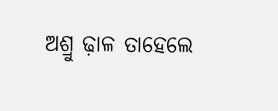ଅଶ୍ରୁ ଢ଼ାଳ ତାହେଲେ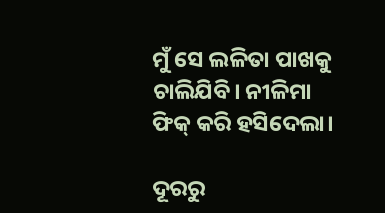ମୁଁ ସେ ଲଳିତା ପାଖକୁ ଚାଲିଯିବି। ନୀଳିମା ଫିକ୍ କରି ହସିଦେଲା।

ଦୂରରୁ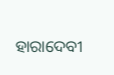ହାରାଦେବୀ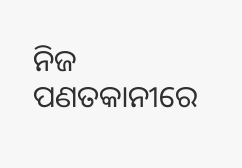ନିଜ ପଣତକାନୀରେ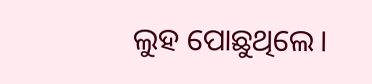ଲୁହ ପୋଛୁଥିଲେ।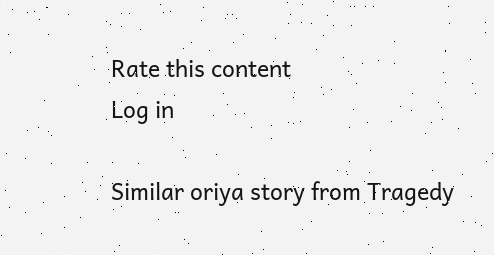Rate this content
Log in

Similar oriya story from Tragedy